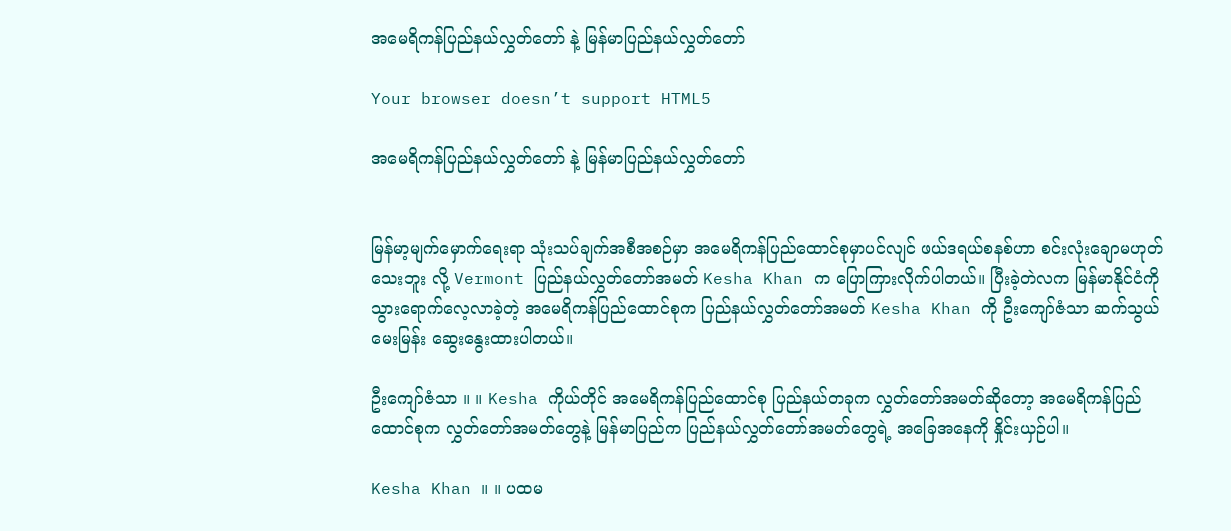အမေရိကန်ပြည်နယ်လွှတ်တော် နဲ့ မြန်မာပြည်နယ်လွှတ်တော်

Your browser doesn’t support HTML5

အမေရိကန်ပြည်နယ်လွှတ်တော် နဲ့ မြန်မာပြည်နယ်လွှတ်တော်


မြန်မာ့မျက်မှောက်ရေးရာ သုံးသပ်ချက်အစီအစဉ်မှာ အမေရိကန်ပြည်ထောင်စုမှာပင်လျင် ဖယ်ဒရယ်စနစ်ဟာ စင်းလုံးချောမဟုတ်သေးဘူး လို့ Vermont ပြည်နယ်လွှတ်တော်အမတ် Kesha Khan က ပြောကြားလိုက်ပါတယ်။ ပြီးခဲ့တဲလက မြန်မာနိုင်ငံကို သွားရောက်လေ့လာခဲ့တဲ့ အမေရိကန်ပြည်ထောင်စုက ပြည်နယ်လွှတ်တော်အမတ် Kesha Khan ကို ဦးကျော်ဇံသာ ဆက်သွယ်မေးမြန်း ဆွေးနွေးထားပါတယ်။

ဦးကျော်ဇံသာ ။ ။ Kesha ကိုယ်တိုင် အမေရိကန်ပြည်ထောင်စု ပြည်နယ်တခုက လွှတ်တော်အမတ်ဆိုတော့ အမေရိကန်ပြည်ထောင်စုက လွှတ်တော်အမတ်တွေနဲ့ မြန်မာပြည်က ပြည်နယ်လွှတ်တော်အမတ်တွေရဲ့ အခြေအနေကို နှိုင်းယှဉ်ပါ။

Kesha Khan ။ ။ ပထမ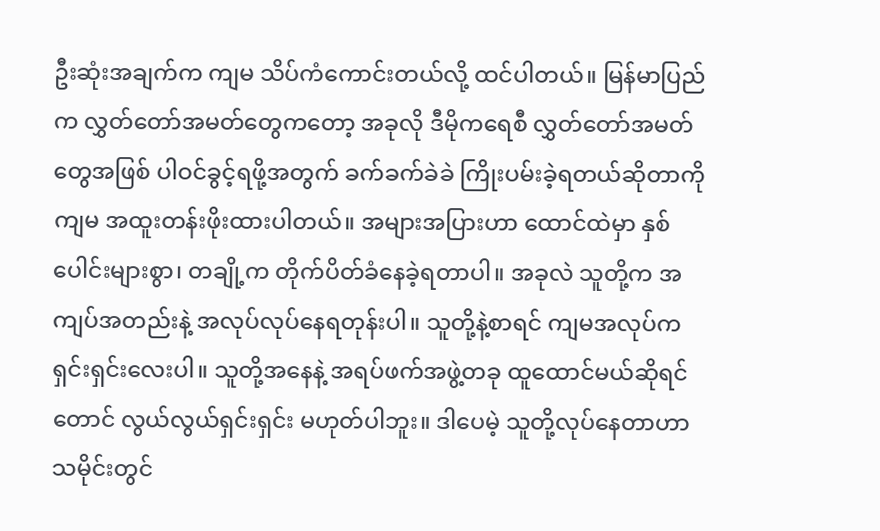ဦးဆုံးအချက်က ကျမ သိပ်ကံကောင်းတယ်လို့ ထင်ပါတယ်။ မြန်မာပြည်က လွှတ်တော်အမတ်တွေကတော့ အခုလို ဒီမိုကရေစီ လွှတ်တော်အမတ်တွေအဖြစ် ပါဝင်ခွင့်ရဖို့အတွက် ခက်ခက်ခဲခဲ ကြိုးပမ်းခဲ့ရတယ်ဆိုတာကို ကျမ အထူးတန်းဖိုးထားပါတယ်။ အများအပြားဟာ ထောင်ထဲမှာ နှစ်ပေါင်းများစွာ၊ တချို့က တိုက်ပိတ်ခံနေခဲ့ရတာပါ။ အခုလဲ သူတို့က အကျပ်အတည်းနဲ့ အလုပ်လုပ်နေရတုန်းပါ။ သူတို့နဲ့စာရင် ကျမအလုပ်က ရှင်းရှင်းလေးပါ။ သူတို့အနေနဲ့ အရပ်ဖက်အဖွဲ့တခု ထူထောင်မယ်ဆိုရင်တောင် လွယ်လွယ်ရှင်းရှင်း မဟုတ်ပါဘူး။ ဒါပေမဲ့ သူတို့လုပ်နေတာဟာ သမိုင်းတွင်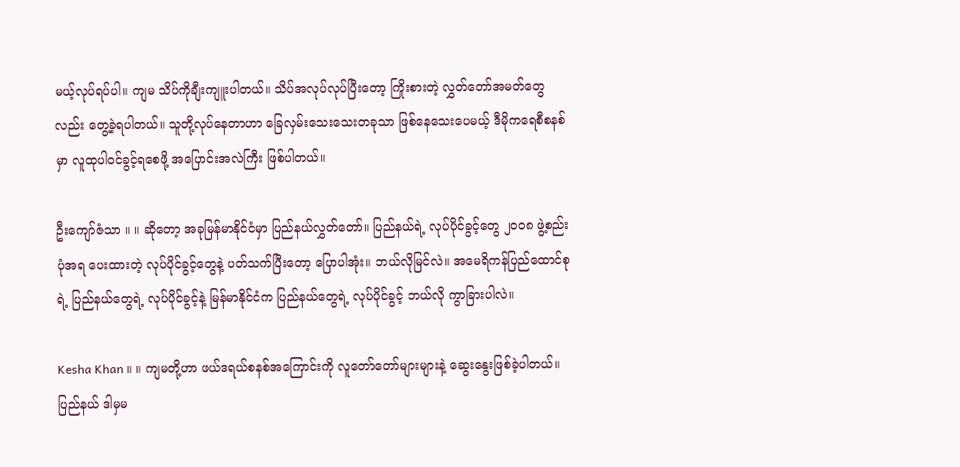မယ့်လုပ်ရပ်ပါ။ ကျမ သိပ်ကိုချီးကျူးပါတယ်။ သိပ်အလုပ်လုပ်ပြီးတော့ ကြိုးစားတဲ့ လွှတ်တော်အမတ်တွေလည်း တွေ့ခဲ့ရပါတယ်။ သူတို့လုပ်နေတာဟာ ခြေလှမ်းသေးသေးတခုသာ ဖြစ်နေသေးပေမယ့် ဒီမိုကရေစီစနစ်မှာ လူထုပါဝင်ခွင့်ရစေဖို့ အပြောင်းအလဲကြီး ဖြစ်ပါတယ်။

ဦးကျော်ဇံသာ ။ ။ ဆိုတော့ အခုမြန်မာနိုင်ငံမှာ ပြည်နယ်လွှတ်တော်။ ပြည်နယ်ရဲ့ လုပ်ပိုင်ခွင့်တွေ ၂၀၀၈ ဖွဲ့စည်းပုံအရ ပေးထားတဲ့ လုပ်ပိုင်ခွင့်တွေနဲ့ ပတ်သက်ပြီးတော့ ပြောပါအုံး။ ဘယ်လိုမြင်လဲ။ အမေရိကန်ပြည်ထောင်စုရဲ့ ပြည်နယ်တွေရဲ့ လုပ်ပိုင်ခွင့်နဲ့ မြန်မာနိုင်ငံက ပြည်နယ်တွေရဲ့ လုပ်ပိုင်ခွင့် ဘယ်လို ကွာခြားပါလဲ။

Kesha Khan ။ ။ ကျမတို့ဟာ ဖယ်ဒရယ်စနစ်အကြောင်းကို လူတော်တော်များများနဲ့ ဆွေးနွေးဖြစ်ခဲ့ပါတယ်။ ပြည်နယ် ဒါမှမ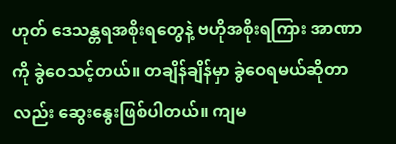ဟုတ် ဒေသန္တရအစိုးရတွေနဲ့ ဗဟိုအစိုးရကြား အာဏာကို ခွဲဝေသင့်တယ်။ တချိန်ချိန်မှာ ခွဲဝေရမယ်ဆိုတာလည်း ဆွေးနွေးဖြစ်ပါတယ်။ ကျမ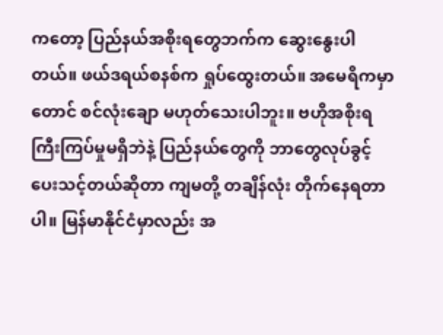ကတော့ ပြည်နယ်အစိုးရတွေဘက်က ဆွေးနွေးပါတယ်။ ဖယ်ဒရယ်စနစ်က ရှုပ်ထွေးတယ်။ အမေရိကမှာတောင် စင်လုံးချော မဟုတ်သေးပါဘူး။ ဗဟိုအစိုးရ ကြီးကြပ်မှုမရှိဘဲနဲ့ ပြည်နယ်တွေကို ဘာတွေလုပ်ခွင့် ပေးသင့်တယ်ဆိုတာ ကျမတို့ တချိန်လုံး တိုက်နေရတာပါ။ မြန်မာနိုင်ငံမှာလည်း အ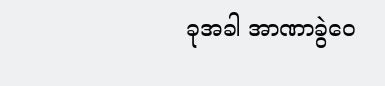ခုအခါ အာဏာခွဲဝေ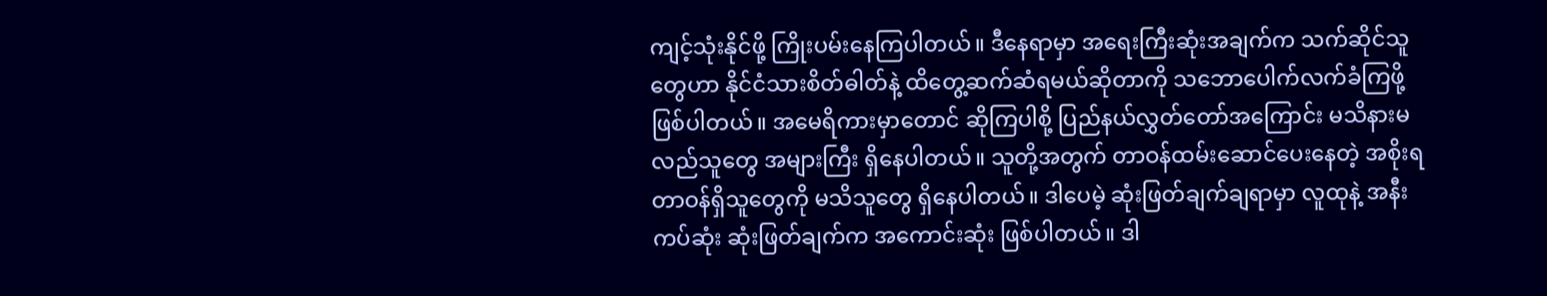ကျင့်သုံးနိုင်ဖို့ ကြိုးပမ်းနေကြပါတယ်။ ဒီနေရာမှာ အရေးကြီးဆုံးအချက်က သက်ဆိုင်သူတွေဟာ နိုင်ငံသားစိတ်ဓါတ်နဲ့ ထိတွေ့ဆက်ဆံရမယ်ဆိုတာကို သဘောပေါက်လက်ခံကြဖို့ ဖြစ်ပါတယ်။ အမေရိကားမှာတောင် ဆိုကြပါစို့ ပြည်နယ်လွှတ်တော်အကြောင်း မသိနားမလည်သူတွေ အများကြီး ရှိနေပါတယ်။ သူတို့အတွက် တာဝန်ထမ်းဆောင်ပေးနေတဲ့ အစိုးရတာဝန်ရှိသူတွေကို မသိသူတွေ ရှိနေပါတယ်။ ဒါပေမဲ့ ဆုံးဖြတ်ချက်ချရာမှာ လူထုနဲ့ အနီးကပ်ဆုံး ဆုံးဖြတ်ချက်က အကောင်းဆုံး ဖြစ်ပါတယ်။ ဒါ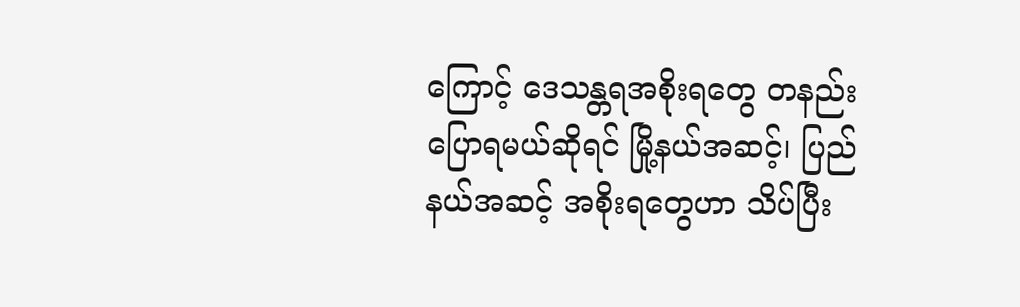ကြောင့် ဒေသန္တရအစိုးရတွေ တနည်းပြောရမယ်ဆိုရင် မြို့နယ်အဆင့်၊ ပြည်နယ်အဆင့် အစိုးရတွေဟာ သိပ်ပြီး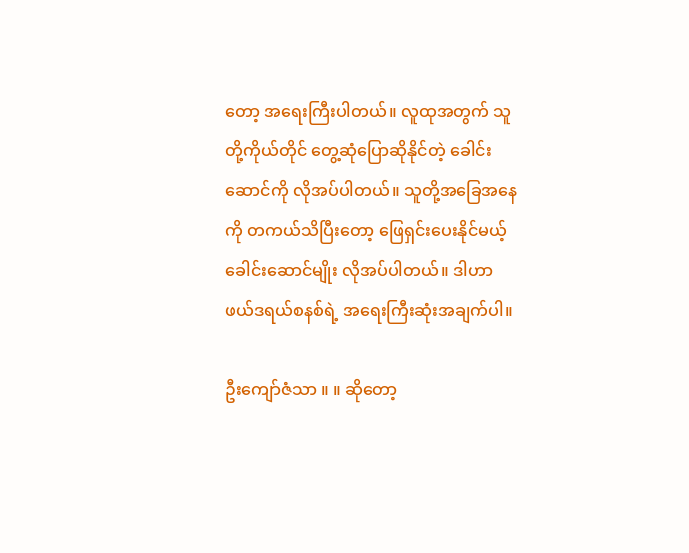တော့ အရေးကြီးပါတယ်။ လူထုအတွက် သူတို့ကိုယ်တိုင် တွေ့ဆုံပြောဆိုနိုင်တဲ့ ခေါင်းဆောင်ကို လိုအပ်ပါတယ်။ သူတို့အခြေအနေကို တကယ်သိပြီးတော့ ဖြေရှင်းပေးနိုင်မယ့်ခေါင်းဆောင်မျိုး လိုအပ်ပါတယ်။ ဒါဟာ ဖယ်ဒရယ်စနစ်ရဲ့ အရေးကြီးဆုံးအချက်ပါ။

ဦးကျော်ဇံသာ ။ ။ ဆိုတော့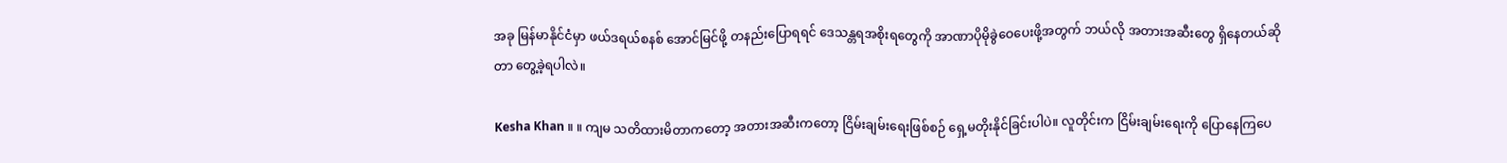အခု မြန်မာနိုင်ငံမှာ ဖယ်ဒရယ်စနစ် အောင်မြင်ဖို့ တနည်းပြောရရင် ဒေသန္တရအစိုးရတွေကို အာဏာပိုမိုခွဲဝေပေးဖို့အတွက် ဘယ်လို အတားအဆီးတွေ ရှိနေတယ်ဆိုတာ တွေ့ခဲ့ရပါလဲ။

Kesha Khan ။ ။ ကျမ သတိထားမိတာကတော့ အတားအဆီးကတော့ ငြိမ်းချမ်းရေးဖြစ်စဉ် ရှေ့မတိုးနိုင်ခြင်းပါပဲ။ လူတိုင်းက ငြိမ်းချမ်းရေးကို ပြောနေကြပေ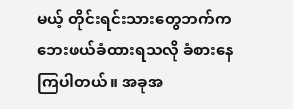မယ့် တိုင်းရင်းသားတွေဘက်က ဘေးဖယ်ခံထားရသလို ခံစားနေကြပါတယ်။ အခုအ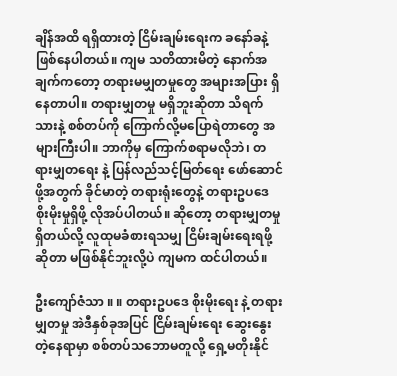ချိန်အထိ ရရှိထားတဲ့ ငြိမ်းချမ်းရေးက ခနော်ခနဲ့ ဖြစ်နေပါတယ်။ ကျမ သတိထားမိတဲ့ နောက်အချက်ကတော့ တရားမမျှတမှုတွေ အများအပြား ရှိနေတာပါ။ တရားမျှတမှု မရှိဘူးဆိုတာ သိရက်သားနဲ့ စစ်တပ်ကို ကြောက်လို့မပြောရဲတာတွေ အများကြီးပါ။ ဘာကိုမှ ကြောက်စရာမလိုဘဲ၊ တရားမျှတရေး နဲ့ ပြန်လည်သင့်မြတ်ရေး ဖော်ဆောင်ဖို့အတွက် ခိုင်မာတဲ့ တရားရုံးတွေနဲ့ တရားဥပဒေ စိုးမိုးမှုရှိဖို့ လိုအပ်ပါတယ်။ ဆိုတော့ တရားမျှတမှု ရှိတယ်လို့ လူထုမခံစားရသမျှ ငြိမ်းချမ်းရေးရဖို့ဆိုတာ မဖြစ်နိုင်ဘူးလို့ပဲ ကျမက ထင်ပါတယ်။

ဦးကျော်ဇံသာ ။ ။ တရားဥပဒေ စိုးမိုးရေး နဲ့ တရားမျှတမှု အဲဒီနှစ်ခုအပြင် ငြိမ်းချမ်းရေး ဆွေးနွေးတဲ့နေရာမှာ စစ်တပ်သဘောမတူလို့ ရှေ့မတိုးနိုင်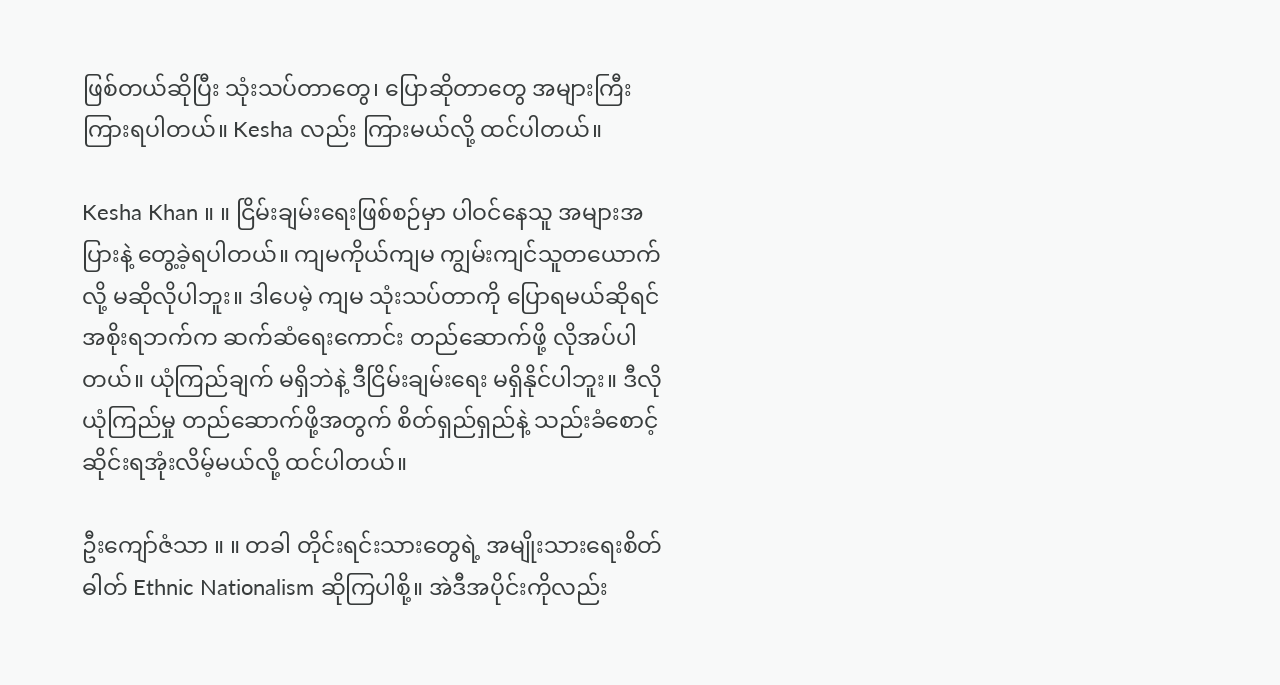ဖြစ်တယ်ဆိုပြီး သုံးသပ်တာတွေ၊ ပြောဆိုတာတွေ အများကြီး ကြားရပါတယ်။ Kesha လည်း ကြားမယ်လို့ ထင်ပါတယ်။

Kesha Khan ။ ။ ငြိမ်းချမ်းရေးဖြစ်စဉ်မှာ ပါဝင်နေသူ အများအပြားနဲ့ တွေ့ခဲ့ရပါတယ်။ ကျမကိုယ်ကျမ ကျွမ်းကျင်သူတယောက်လို့ မဆိုလိုပါဘူး။ ဒါပေမဲ့ ကျမ သုံးသပ်တာကို ပြောရမယ်ဆိုရင် အစိုးရဘက်က ဆက်ဆံရေးကောင်း တည်ဆောက်ဖို့ လိုအပ်ပါတယ်။ ယုံကြည်ချက် မရှိဘဲနဲ့ ဒီငြိမ်းချမ်းရေး မရှိနိုင်ပါဘူး။ ဒီလို ယုံကြည်မှု တည်ဆောက်ဖို့အတွက် စိတ်ရှည်ရှည်နဲ့ သည်းခံစောင့်ဆိုင်းရအုံးလိမ့်မယ်လို့ ထင်ပါတယ်။

ဦးကျော်ဇံသာ ။ ။ တခါ တိုင်းရင်းသားတွေရဲ့ အမျိုးသားရေးစိတ်ဓါတ် Ethnic Nationalism ဆိုကြပါစို့။ အဲဒီအပိုင်းကိုလည်း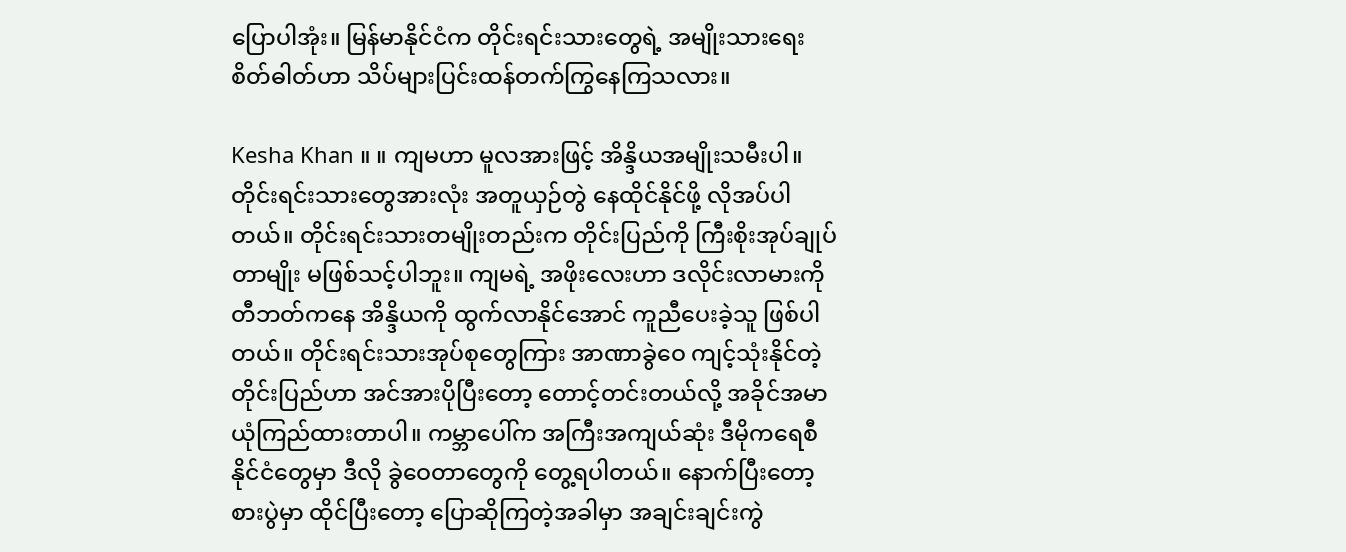ပြောပါအုံး။ မြန်မာနိုင်ငံက တိုင်းရင်းသားတွေရဲ့ အမျိုးသားရေးစိတ်ဓါတ်ဟာ သိပ်များပြင်းထန်တက်ကြွနေကြသလား။

Kesha Khan ။ ။ ကျမဟာ မူလအားဖြင့် အိန္ဒိယအမျိုးသမီးပါ။ တိုင်းရင်းသားတွေအားလုံး အတူယှဉ်တွဲ နေထိုင်နိုင်ဖို့ လိုအပ်ပါတယ်။ တိုင်းရင်းသားတမျိုးတည်းက တိုင်းပြည်ကို ကြီးစိုးအုပ်ချုပ်တာမျိုး မဖြစ်သင့်ပါဘူး။ ကျမရဲ့ အဖိုးလေးဟာ ဒလိုင်းလာမားကို တီဘတ်ကနေ အိန္ဒိယကို ထွက်လာနိုင်အောင် ကူညီပေးခဲ့သူ ဖြစ်ပါတယ်။ တိုင်းရင်းသားအုပ်စုတွေကြား အာဏာခွဲဝေ ကျင့်သုံးနိုင်တဲ့ တိုင်းပြည်ဟာ အင်အားပိုပြီးတော့ တောင့်တင်းတယ်လို့ အခိုင်အမာယုံကြည်ထားတာပါ။ ကမ္ဘာပေါ်က အကြီးအကျယ်ဆုံး ဒီမိုကရေစီနိုင်ငံတွေမှာ ဒီလို ခွဲဝေတာတွေကို တွေ့ရပါတယ်။ နောက်ပြီးတော့ စားပွဲမှာ ထိုင်ပြီးတော့ ပြောဆိုကြတဲ့အခါမှာ အချင်းချင်းကွဲ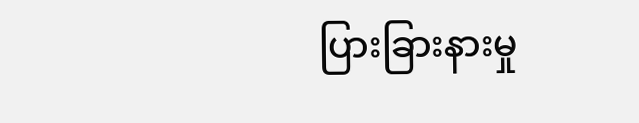ပြားခြားနားမှု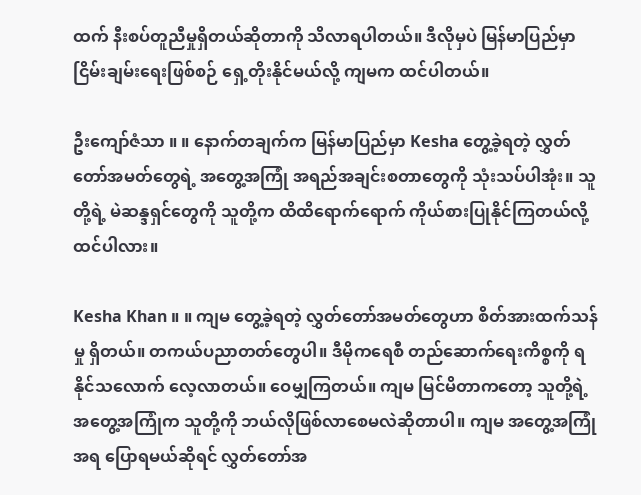ထက် နီးစပ်တူညီမှုရှိတယ်ဆိုတာကို သိလာရပါတယ်။ ဒီလိုမှပဲ မြန်မာပြည်မှာ ငြိမ်းချမ်းရေးဖြစ်စဉ် ရှေ့တိုးနိုင်မယ်လို့ ကျမက ထင်ပါတယ်။

ဦးကျော်ဇံသာ ။ ။ နောက်တချက်က မြန်မာပြည်မှာ Kesha တွေ့ခဲ့ရတဲ့ လွှတ်တော်အမတ်တွေရဲ့ အတွေ့အကြုံ အရည်အချင်းစတာတွေကို သုံးသပ်ပါအုံး။ သူတို့ရဲ့ မဲဆန္ဒရှင်တွေကို သူတို့က ထိထိရောက်ရောက် ကိုယ်စားပြုနိုင်ကြတယ်လို့ ထင်ပါလား။

Kesha Khan ။ ။ ကျမ တွေ့ခဲ့ရတဲ့ လွှတ်တော်အမတ်တွေဟာ စိတ်အားထက်သန်မှု ရှိတယ်။ တကယ်ပညာတတ်တွေပါ။ ဒီမိုကရေစီ တည်ဆောက်ရေးကိစ္စကို ရနိုင်သလောက် လေ့လာတယ်။ ဝေမျှကြတယ်။ ကျမ မြင်မိတာကတော့ သူတို့ရဲ့ အတွေ့အကြုံက သူတို့ကို ဘယ်လိုဖြစ်လာစေမလဲဆိုတာပါ။ ကျမ အတွေ့အကြုံအရ ပြောရမယ်ဆိုရင် လွှတ်တော်အ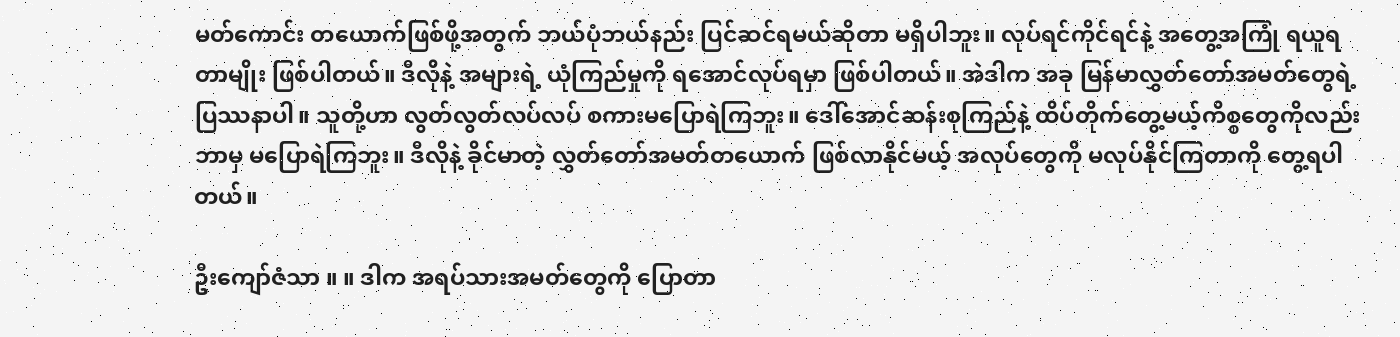မတ်ကောင်း တယောက်ဖြစ်ဖို့အတွက် ဘယ်ပုံဘယ်နည်း ပြင်ဆင်ရမယ်ဆိုတာ မရှိပါဘူး။ လုပ်ရင်ကိုင်ရင်နဲ့ အတွေ့အကြုံ ရယူရတာမျိုး ဖြစ်ပါတယ်။ ဒီလိုနဲ့ အများရဲ့ ယုံကြည်မှုကို ရအောင်လုပ်ရမှာ ဖြစ်ပါတယ်။ အဲဒါက အခု မြန်မာလွှတ်တော်အမတ်တွေရဲ့ ပြဿနာပါ။ သူတို့ဟာ လွတ်လွတ်လပ်လပ် စကားမပြောရဲကြဘူး။ ဒေါ်အောင်ဆန်းစုကြည်နဲ့ ထိပ်တိုက်တွေ့မယ့်ကိစ္စတွေကိုလည်း ဘာမှ မပြောရဲကြဘူး။ ဒီလိုနဲ့ ခိုင်မာတဲ့ လွှတ်တော်အမတ်တယောက် ဖြစ်လာနိုင်မယ့် အလုပ်တွေကို မလုပ်နိုင်ကြတာကို တွေ့ရပါတယ်။

ဦးကျော်ဇံသာ ။ ။ ဒါက အရပ်သားအမတ်တွေကို ပြောတာ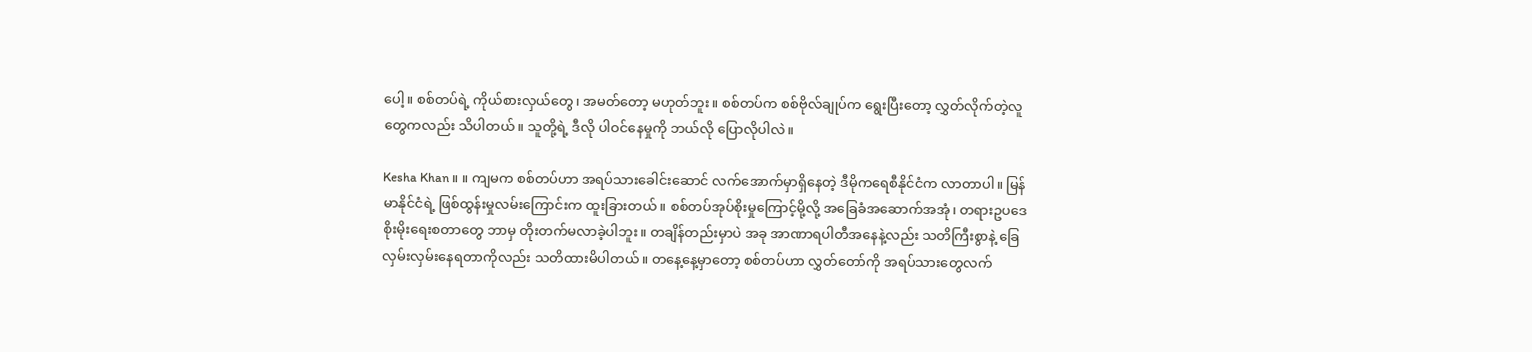ပေါ့။ စစ်တပ်ရဲ့ ကိုယ်စားလှယ်တွေ၊ အမတ်တော့ မဟုတ်ဘူး။ စစ်တပ်က စစ်ဗိုလ်ချုပ်က ရွေးပြီးတော့ လွှတ်လိုက်တဲ့လူတွေကလည်း သိပါတယ်။ သူတို့ရဲ့ ဒီလို ပါဝင်နေမှုကို ဘယ်လို ပြောလိုပါလဲ။

Kesha Khan ။ ။ ကျမက စစ်တပ်ဟာ အရပ်သားခေါင်းဆောင် လက်အောက်မှာရှိနေတဲ့ ဒီမိုကရေစီနိုင်ငံက လာတာပါ။ မြန်မာနိုင်ငံရဲ့ ဖြစ်ထွန်းမှုလမ်းကြောင်းက ထူးခြားတယ်။ စစ်တပ်အုပ်စိုးမှုကြောင့်မို့လို့ အခြေခံအဆောက်အအုံ၊ တရားဥပဒေ စိုးမိုးရေးစတာတွေ ဘာမှ တိုးတက်မလာခဲ့ပါဘူး။ တချိန်တည်းမှာပဲ အခု အာဏာရပါတီအနေနဲ့လည်း သတိကြီးစွာနဲ့ ခြေလှမ်းလှမ်းနေရတာကိုလည်း သတိထားမိပါတယ်။ တနေ့နေ့မှာတော့ စစ်တပ်ဟာ လွှတ်တော်ကို အရပ်သားတွေလက်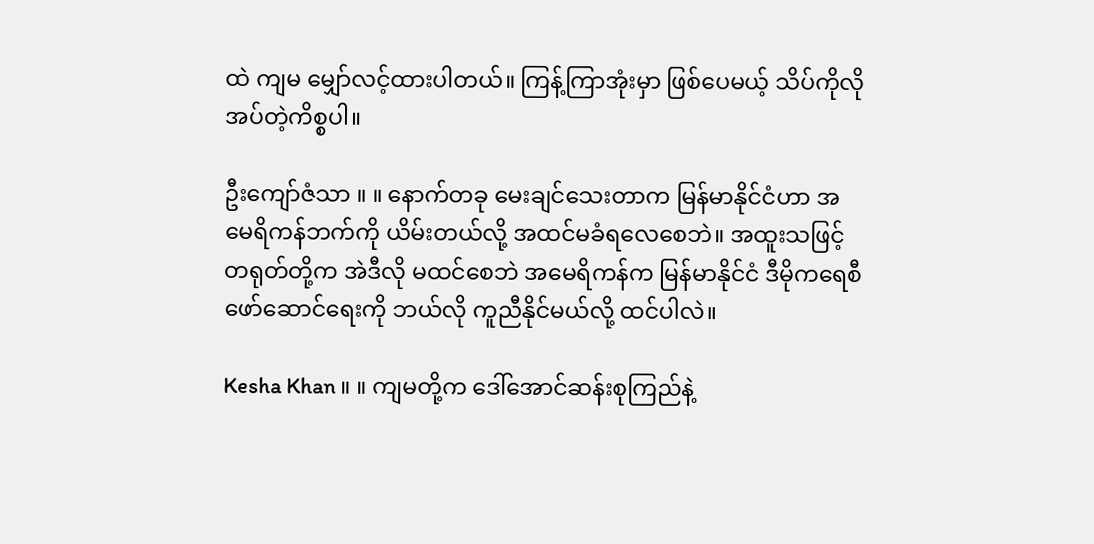ထဲ ကျမ မျှော်လင့်ထားပါတယ်။ ကြန့်ကြာအုံးမှာ ဖြစ်ပေမယ့် သိပ်ကိုလိုအပ်တဲ့ကိစ္စပါ။

ဦးကျော်ဇံသာ ။ ။ နောက်တခု မေးချင်သေးတာက မြန်မာနိုင်ငံဟာ အမေရိကန်ဘက်ကို ယိမ်းတယ်လို့ အထင်မခံရလေစေဘဲ။ အထူးသဖြင့် တရုတ်တို့က အဲဒီလို မထင်စေဘဲ အမေရိကန်က မြန်မာနိုင်ငံ ဒီမိုကရေစီ ဖော်ဆောင်ရေးကို ဘယ်လို ကူညီနိုင်မယ်လို့ ထင်ပါလဲ။

Kesha Khan ။ ။ ကျမတို့က ဒေါ်အောင်ဆန်းစုကြည်နဲ့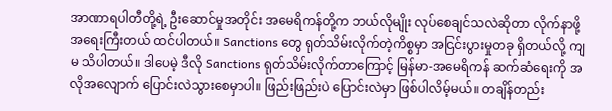အာဏာရပါတီတို့ရဲ့ ဦးဆောင်မှုအတိုင်း အမေရိကန်တို့က ဘယ်လိုမျိုး လုပ်စေချင်သလဲဆိုတာ လိုက်နာဖို့ အရေးကြီးတယ် ထင်ပါတယ်။ Sanctions တွေ ရုတ်သိမ်းလိုက်တဲ့ကိစ္စမှာ အငြင်းပွားမှုတခု ရှိတယ်လို့ ကျမ သိပါတယ်။ ဒါပေမဲ့ ဒီလို Sanctions ရုတ်သိမ်းလိုက်တာကြောင့် မြန်မာ-အမေရိကန် ဆက်ဆံရေးကို အလိုအလျောက် ပြောင်းလဲသွားစေမှာပါ။ ဖြည်းဖြည်းပဲ ပြောင်းလဲမှာ ဖြစ်ပါလိမ့်မယ်။ တချိန်တည်း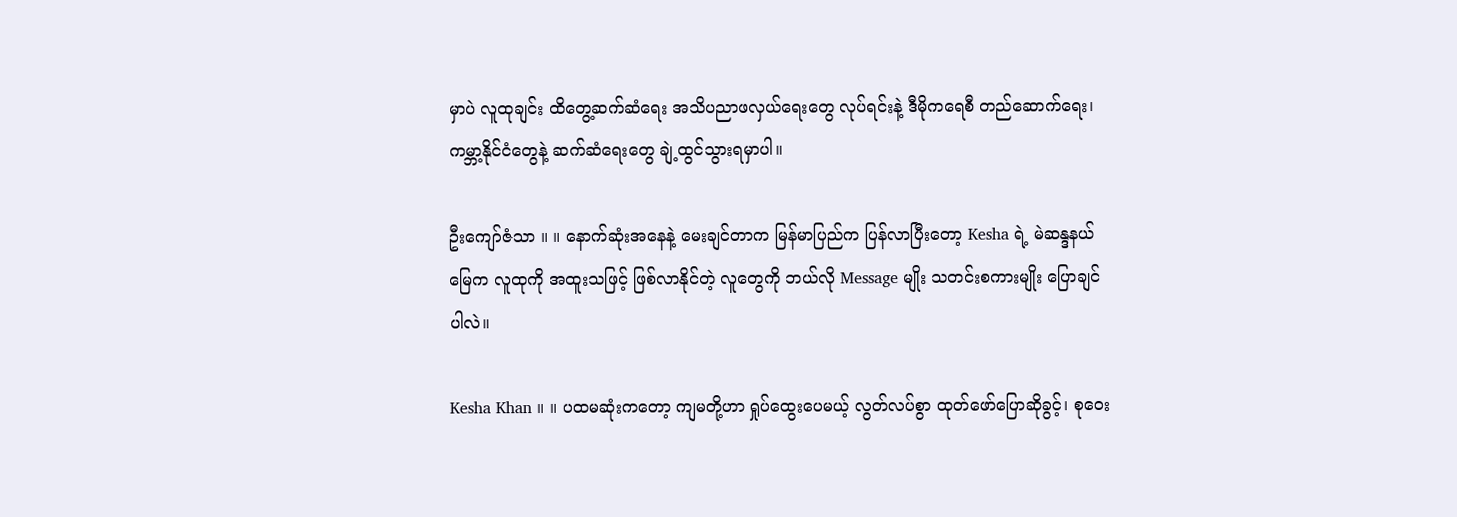မှာပဲ လူထုချင်း ထိတွေ့ဆက်ဆံရေး အသိပညာဖလှယ်ရေးတွေ လုပ်ရင်းနဲ့ ဒီမိုကရေစီ တည်ဆောက်ရေး၊ ကမ္ဘာ့နိုင်ငံတွေနဲ့ ဆက်ဆံရေးတွေ ချဲ့ထွင်သွားရမှာပါ။

ဦးကျော်ဇံသာ ။ ။ နောက်ဆုံးအနေနဲ့ မေးချင်တာက မြန်မာပြည်က ပြန်လာပြီးတော့ Kesha ရဲ့ မဲဆန္ဒနယ်မြေက လူထုကို အထူးသဖြင့် ဖြစ်လာနိုင်တဲ့ လူတွေကို ဘယ်လို Message မျိုး သတင်းစကားမျိုး ပြောချင်ပါလဲ။

Kesha Khan ။ ။ ပထမဆုံးကတော့ ကျမတို့ဟာ ရှုပ်ထွေးပေမယ့် လွတ်လပ်စွာ ထုတ်ဖော်ပြောဆိုခွင့်၊ စုဝေး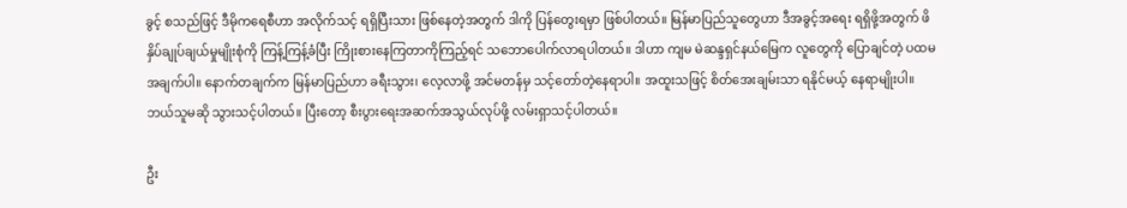ခွင့် စသည်ဖြင့် ဒီမိုကရေစီဟာ အလိုက်သင့် ရရှိပြီးသား ဖြစ်နေတဲ့အတွက် ဒါကို ပြန်တွေးရမှာ ဖြစ်ပါတယ်။ မြန်မာပြည်သူတွေဟာ ဒီအခွင့်အရေး ရရှိဖို့အတွက် ဖိနှိပ်ချုပ်ချယ်မှုမျိုးစုံကို ကြန့်ကြန့်ခံပြီး ကြိုးစားနေကြတာကိုကြည့်ရင် သဘောပေါက်လာရပါတယ်။ ဒါဟာ ကျမ မဲဆန္ဒရှင်နယ်မြေက လူတွေကို ပြောချင်တဲ့ ပထမအချက်ပါ။ နောက်တချက်က မြန်မာပြည်ဟာ ခရီးသွား၊ လေ့လာဖို့ အင်မတန်မှ သင့်တော်တဲ့နေရာပါ။ အထူးသဖြင့် စိတ်အေးချမ်းသာ ရနိုင်မယ့် နေရာမျိုးပါ။ ဘယ်သူမဆို သွားသင့်ပါတယ်။ ပြီးတော့ စီးပွားရေးအဆက်အသွယ်လုပ်ဖို့ လမ်းရှာသင့်ပါတယ်။

ဦး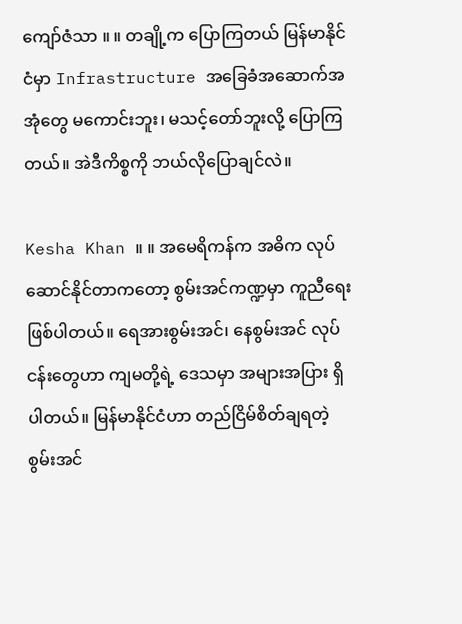ကျော်ဇံသာ ။ ။ တချို့က ပြောကြတယ် မြန်မာနိုင်ငံမှာ Infrastructure အခြေခံအဆောက်အအုံတွေ မကောင်းဘူး၊ မသင့်တော်ဘူးလို့ ပြောကြတယ်။ အဲဒီကိစ္စကို ဘယ်လိုပြောချင်လဲ။

Kesha Khan ။ ။ အမေရိကန်က အဓိက လုပ်ဆောင်နိုင်တာကတော့ စွမ်းအင်ကဏ္ဍမှာ ကူညီရေး ဖြစ်ပါတယ်။ ရေအားစွမ်းအင်၊ နေစွမ်းအင် လုပ်ငန်းတွေဟာ ကျမတို့ရဲ့ ဒေသမှာ အများအပြား ရှိပါတယ်။ မြန်မာနိုင်ငံဟာ တည်ငြိမ်စိတ်ချရတဲ့ စွမ်းအင်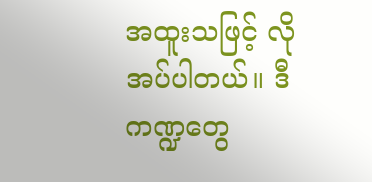အထူးသဖြင့် လိုအပ်ပါတယ်။ ဒီကဏ္ဍတွေ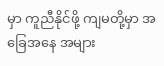မှာ ကူညီနိုင်ဖို့ ကျမတို့မှာ အခြေအနေ အများ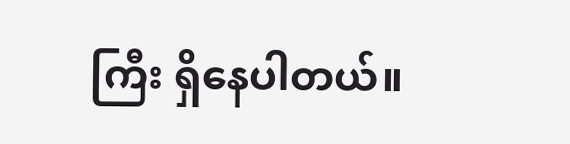ကြီး ရှိနေပါတယ်။